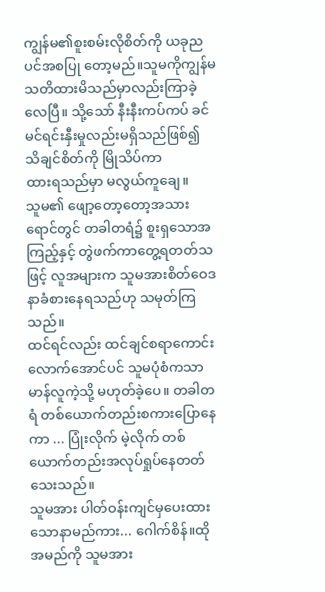ကျွန်မ၏စူးစမ်းလိုစိတ်ကို ယခုညပင်အစပြု တော့မည်။သူမကိုကျွန်မ သတိထားမိသည်မှာလည်းကြာခဲ့လေပြီ။ သို့သော် နီးနီးကပ်ကပ် ခင်မင်ရင်းနှီးမှုလည်းမရှိသည်ဖြစ်၍ သိချင်စိတ်ကို မြိုသိပ်ကာ
ထားရသည်မှာ မလွယ်ကူချေ။
သူမ၏ ဖျော့တော့တော့အသားရောင်တွင် တခါတရံ၌ စူးရှသောအကြည့်နှင့် တွဲဖက်ကာတွေ့ရတတ်သဖြင့် လူအများက သူမအားစိတ်ဝေဒနာခံစားနေရသည်ဟု သမုတ်ကြသည်။
ထင်ရင်လည်း ထင်ချင်စရာကောင်းလောက်အောင်ပင် သူမပုံစံကသာမာန်လူကဲ့သို့ မဟုတ်ခဲ့ပေ။ တခါတရံ တစ်ယောက်တည်းစကားပြောနေကာ ... ပြုံးလိုက် မဲ့လိုက် တစ်ယောက်တည်းအလုပ်ရှုပ်နေတတ်သေးသည်။
သူမအား ပါတ်ဝန်းကျင်မှပေးထားသောနာမည်ကား... ဂေါက်စိန်။ထိုအမည်ကို သူမအား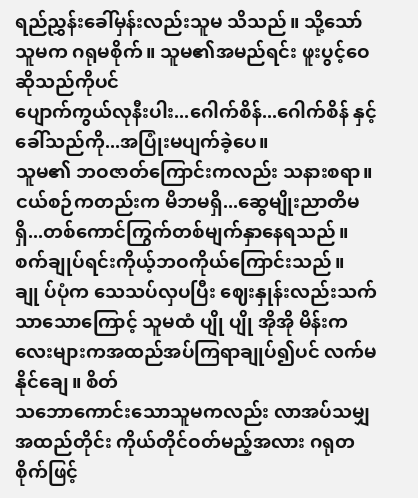ရည်ညွှန်းခေါ်မှန်းလည်းသူမ သိသည်။ သို့သော် သူမက ဂရုမစိုက်။ သူမ၏အမည်ရင်း ဖူးပွင့်ဝေဆိုသည်ကိုပင်
ပျောက်ကွယ်လုနီးပါး...ဂေါက်စိန်...ဂေါက်စိန် နှင့်ခေါ်သည်ကို...အပြုံးမပျက်ခဲ့ပေ။
သူမ၏ ဘဝဇာတ်ကြောင်းကလည်း သနားစရာ။ ငယ်စဉ်ကတည်းက မိဘမရှိ...ဆွေမျိုးညာတိမရှိ...တစ်ကောင်ကြွက်တစ်မျက်နှာနေရသည်။ စက်ချုပ်ရင်းကိုယ့်ဘဝကိုယ်ကြောင်းသည်။ချု ပ်ပုံက သေသပ်လှပပြီး ဈေးနှုန်းလည်းသက်သာသောကြောင့် သူမထံ ပျို ပျို အိုအို မိန်းကလေးများကအထည်အပ်ကြရာချုပ်၍ပင် လက်မနိုင်ချေ။ စိတ်
သဘောကောင်းသောသူမကလည်း လာအပ်သမျှအထည်တိုင်း ကိုယ်တိုင်ဝတ်မည့်အလား ဂရုတစိုက်ဖြင့်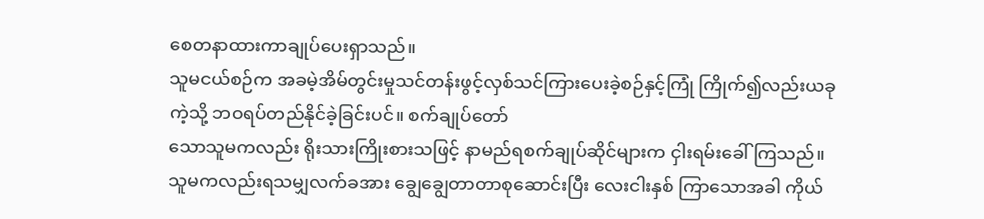စေတနာထားကာချုပ်ပေးရှာသည်။
သူမငယ်စဉ်က အခမဲ့အိမ်တွင်းမှုသင်တန်းဖွင့်လှစ်သင်ကြားပေးခဲ့စဉ်နှင့်ကြုံ ကြိုက်၍လည်းယခု
ကဲ့သို့ ဘဝရပ်တည်နိုင်ခဲ့ခြင်းပင်။ စက်ချုပ်တော်
သောသူမကလည်း ရိုးသားကြိုးစားသဖြင့် နာမည်ရစက်ချုပ်ဆိုင်များက ငှါးရမ်းခေါ် ကြသည်။
သူမကလည်းရသမျှလက်ခအား ချွေချွေတာတာစုဆောင်းပြီး လေးငါးနှစ် ကြာသောအခါ ကိုယ်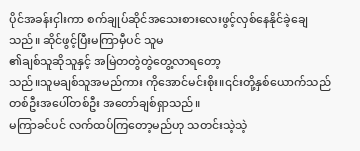ပိုင်အခန်းငှါးကာ စက်ချုပ်ဆိုင်အသေးစားလေးဖွင့်လှစ်နေနိုင်ခဲ့ချေသည်။ ဆိုင်ဖွင့်ပြီးမကြာမှီပင် သူမ
၏ချစ်သူဆိုသူနှင့် အမြဲတတွဲတွဲတွေ့လာရတော့
သည်။သူမချစ်သူအမည်ကား ကိုအောင်မင်းစိုး။၎င်းတို့နှစ်ယောက်သည် တစ်ဦးအပေါ်တစ်ဦး အတော်ချစ်ရှာသည်။
မကြာခင်ပင် လက်ထပ်ကြတော့မည်ဟု သတင်းသဲ့သဲ့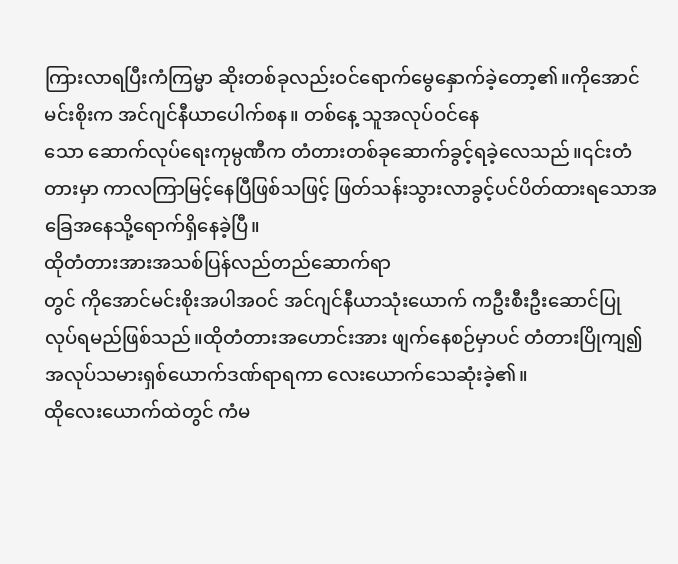ကြားလာရပြီးကံကြမ္မာ ဆိုးတစ်ခုလည်းဝင်ရောက်မွေနှောက်ခဲ့တော့၏။ကိုအောင်မင်းစိုးက အင်ဂျင်နီယာပေါက်စန။ တစ်နေ့ သူအလုပ်ဝင်နေ
သော ဆောက်လုပ်ရေးကုမ္ပဏီက တံတားတစ်ခုဆောက်ခွင့်ရခဲ့လေသည်။၎င်းတံတားမှာ ကာလကြာမြင့်နေပြီဖြစ်သဖြင့် ဖြတ်သန်းသွားလာခွင့်ပင်ပိတ်ထားရသောအခြေအနေသို့ရောက်ရှိနေခဲ့ပြီ။
ထိုတံတားအားအသစ်ပြန်လည်တည်ဆောက်ရာ
တွင် ကိုအောင်မင်းစိုးအပါအဝင် အင်ဂျင်နီယာသုံးယောက် ကဦးစီးဦးဆောင်ပြု လုပ်ရမည်ဖြစ်သည်။ထိုတံတားအဟောင်းအား ဖျက်နေစဉ်မှာပင် တံတားပြိုကျ၍ အလုပ်သမားရှစ်ယောက်ဒဏ်ရာရကာ လေးယောက်သေဆုံးခဲ့၏။
ထိုလေးယောက်ထဲတွင် ကံမ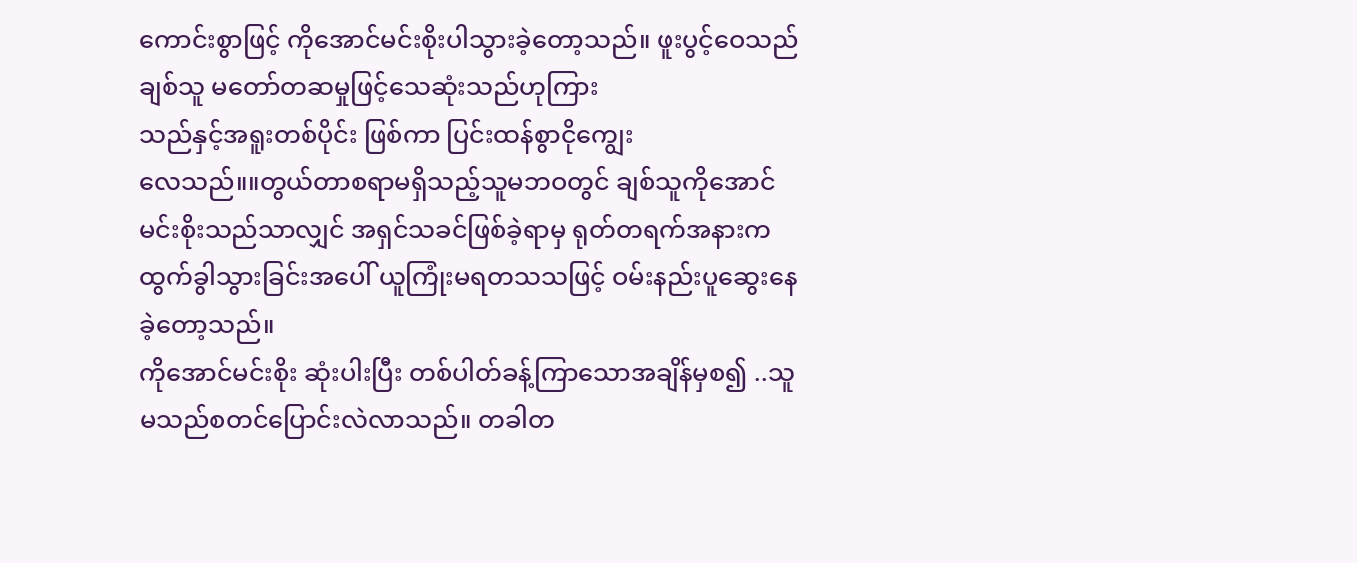ကောင်းစွာဖြင့် ကိုအောင်မင်းစိုးပါသွားခဲ့တော့သည်။ ဖူးပွင့်ဝေသည် ချစ်သူ မတော်တဆမှုဖြင့်သေဆုံးသည်ဟုကြား
သည်နှင့်အရူးတစ်ပိုင်း ဖြစ်ကာ ပြင်းထန်စွာငိုကျွေး
လေသည်။။တွယ်တာစရာမရှိသည့်သူမဘဝတွင် ချစ်သူကိုအောင်မင်းစိုးသည်သာလျှင် အရှင်သခင်ဖြစ်ခဲ့ရာမှ ရုတ်တရက်အနားက ထွက်ခွါသွားခြင်းအပေါ် ယူကြုံးမရတသသဖြင့် ဝမ်းနည်းပူဆွေးနေ
ခဲ့တော့သည်။
ကိုအောင်မင်းစိုး ဆုံးပါးပြီး တစ်ပါတ်ခန့်ကြာသောအချိန်မှစ၍ ..သူမသည်စတင်ပြောင်းလဲလာသည်။ တခါတ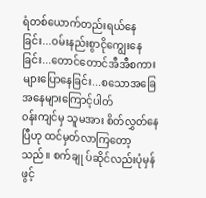ရံတစ်ယောက်တည်းရယ်နေခြင်း...ဝမ်းနည်းစွာငိုကျွေးနေခြင်း...တောင်တောင်အီအီစကားများပြောနေခြင်း...စသောအခြေအနေများကြောင့်ပါတ်
၀န်းကျင်မှ သူမအား စိတ်လွှတ်နေပြီဟု ထင်မှတ်လာကြတော့သည်။ စက်ချု ပ်ဆိုင်လည်းပုံမှန်ဖွင့်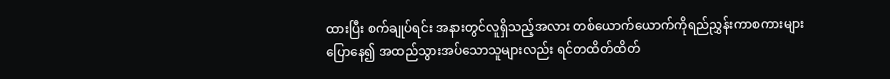ထားပြီး စက်ချုပ်ရင်း အနားတွင်လူရှိသည့်အလား တစ်ယောက်ယောက်ကိုရည်ညွှန်းကာစကားများပြောနေ၍ အထည်သွားအပ်သောသူများလည်း ရင်တထိတ်ထိတ်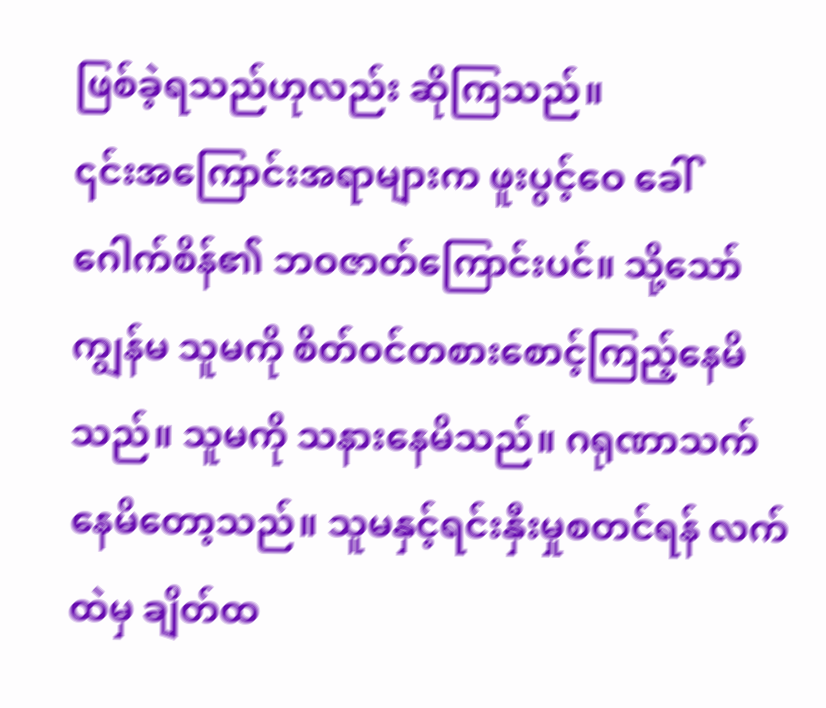ဖြစ်ခဲ့ရသည်ဟုလည်း ဆိုကြသည်။
၎င်းအကြောင်းအရာများက ဖူးပွင့်ဝေ ခေါ် ဂေါက်စိန်၏ ဘဝဇာတ်ကြောင်းပင်။ သို့သော်ကျွန်မ သူမကို စိတ်ဝင်တစားစောင့်ကြည့်နေမိသည်။ သူမကို သနားနေမိသည်။ ဂရုဏာသက်နေမိတော့သည်။ သူမနှင့်ရင်းနှီးမှုစတင်ရန် လက်ထဲမှ ချိတ်ထ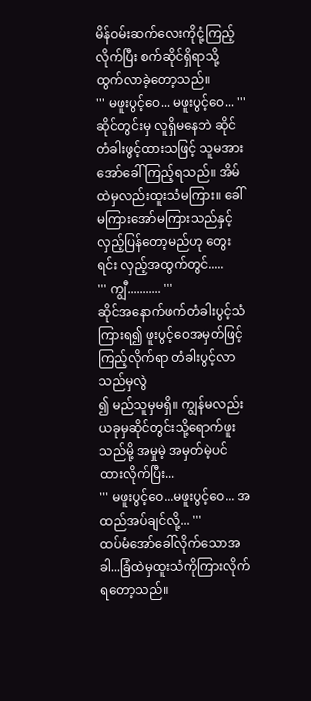မိန်ဝမ်းဆက်လေးကိုငုံ့ကြည့်လိုက်ပြီး စက်ဆိုင်ရှိရာသို့ ထွက်လာခဲ့တော့သည်။
''' မဖူးပွင့်ဝေ... မဖူးပွင့်ဝေ... '''
ဆိုင်တွင်းမှ လူရှိမနေဘဲ ဆိုင်တံခါးဖွင့်ထားသဖြင့် သူမအားအော်ခေါ်ကြည့်ရသည်။ အိမ်ထဲမှလည်းထူးသံမကြား။ ခေါ်မကြားအော်မကြားသည်နှင့်
လှည့်ပြန်တော့မည်ဟု တွေးရင်း လှည့်အထွက်တွင်.....
''' ကျွီ........... '''
ဆိုင်အနောက်ဖက်တံခါးပွင့်သံကြားရ၍ ဖူးပွင့်ဝေအမှတ်ဖြင့် ကြည့်လိုက်ရာ တံခါးပွင့်လာသည်မှလွဲ
၍ မည်သူမှမရှိ။ ကျွန်မလည်း ယခုမှဆိုင်တွင်းသို့ရောက်ဖူးသည်မို့ အမှုမဲ့ အမှတ်မဲ့ပင် ထားလိုက်ပြီး...
''' မဖူးပွင့်ဝေ...မဖူးပွင့်ဝေ... အထည်အပ်ချင်လို့... '''
ထပ်မံအော်ခေါ်လိုက်သောအခါ...ခြံထဲမှထူးသံကိုကြားလိုက်ရတော့သည်။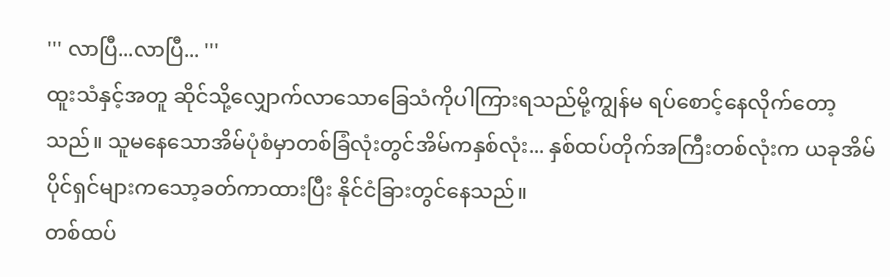''' လာပြီ...လာပြီ... '''
ထူးသံနှင့်အတူ ဆိုင်သို့လျှောက်လာသောခြေသံကိုပါကြားရသည်မို့ကျွန်မ ရပ်စောင့်နေလိုက်တော့
သည်။ သူမနေသောအိမ်ပုံစံမှာတစ်ခြံလုံးတွင်အိမ်ကနှစ်လုံး... နှစ်ထပ်တိုက်အကြီးတစ်လုံးက ယခုအိမ်ပိုင်ရှင်များကသော့ခတ်ကာထားပြီး နိုင်ငံခြားတွင်နေသည်။
တစ်ထပ်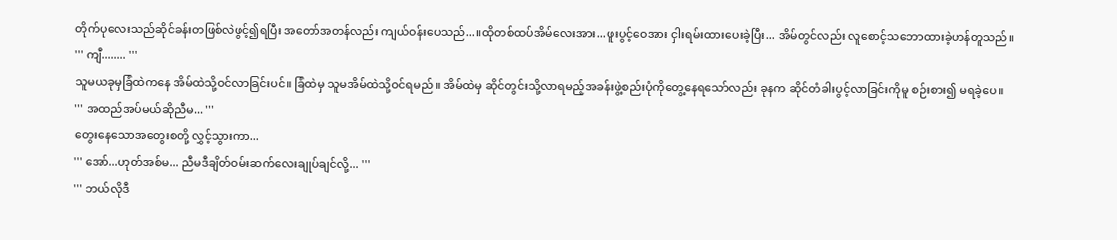တိုက်ပုလေးသည်ဆိုင်ခန်းတဖြစ်လဲဖွင့်၍ရပြီး အတော်အတန်လည်း ကျယ်ဝန်းပေသည်...။ထိုတစ်ထပ်အိမ်လေးအား...ဖူးပွင့်ဝေအား ငှါးရမ်းထားပေးခဲ့ပြီး... အိမ်တွင်လည်း လူစောင့်သဘောထားခဲ့ဟန်တူသည်။
''' ကျီ........ '''
သူမယခုမှခြံထဲကနေ အိမ်ထဲသို့ဝင်လာခြင်းပင်။ ခြံထဲမှ သူမအိမ်ထဲသို့ဝင်ရမည်။ အိမ်ထဲမှ ဆိုင်တွင်းသို့လာရမည့်အခန်းဖွဲ့စည်းပုံကိုတွေ့နေရသော်လည်း ခုနက ဆိုင်တံခါးပွင့်လာခြင်းကိုမူ စဉ်းစား၍ မရခဲ့ပေ။
''' အထည်အပ်မယ်ဆိုညီမ... '''
တွေးနေသောအတွေးစတို့ လွှင့်သွားကာ...
''' အော်...ဟုတ်အစ်မ... ညီမဒီချိတ်ဝမ်းဆက်လေးချုပ်ချင်လို့... '''
''' ဘယ်လိုဒီ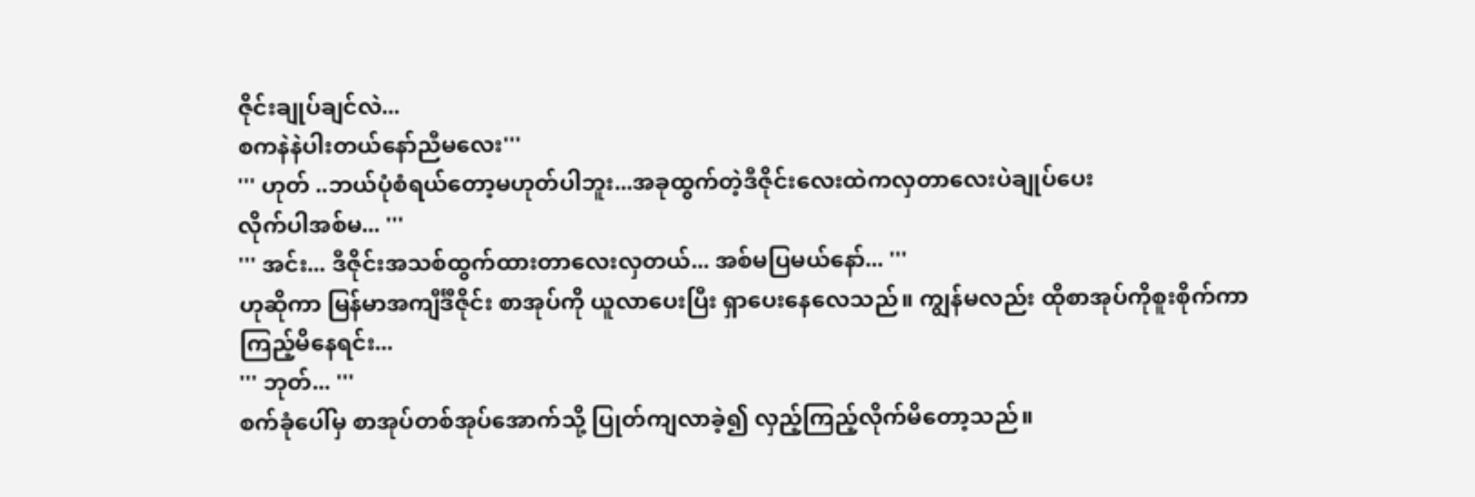ဇိုင်းချုပ်ချင်လဲ...
စကနဲနဲပါးတယ်နော်ညီမလေး'''
''' ဟုတ် ..ဘယ်ပုံစံရယ်တော့မဟုတ်ပါဘူး...အခုထွက်တဲ့ဒီဇိုင်းလေးထဲကလှတာလေးပဲချုပ်ပေး
လိုက်ပါအစ်မ... '''
''' အင်း... ဒီဇိုင်းအသစ်ထွက်ထားတာလေးလှတယ်... အစ်မပြမယ်နော်... '''
ဟုဆိုကာ မြန်မာအကျီင်္ဒီဇိုင်း စာအုပ်ကို ယူလာပေးပြီး ရှာပေးနေလေသည်။ ကျွန်မလည်း ထိုစာအုပ်ကိုစူးစိုက်ကာကြည့်မိနေရင်း...
''' ဘုတ်... '''
စက်ခုံပေါ်မှ စာအုပ်တစ်အုပ်အောက်သို့ ပြုတ်ကျလာခဲ့၍ လှည့်ကြည့်လိုက်မိတော့သည်။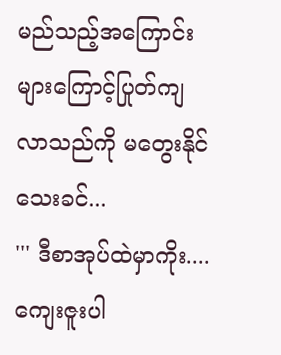မည်သည့်အကြောင်းများကြောင့်ပြုတ်ကျလာသည်ကို မတွေးနိုင်သေးခင်...
''' ဒီစာအုပ်ထဲမှာကိုး.... ကျေးဇူးပါ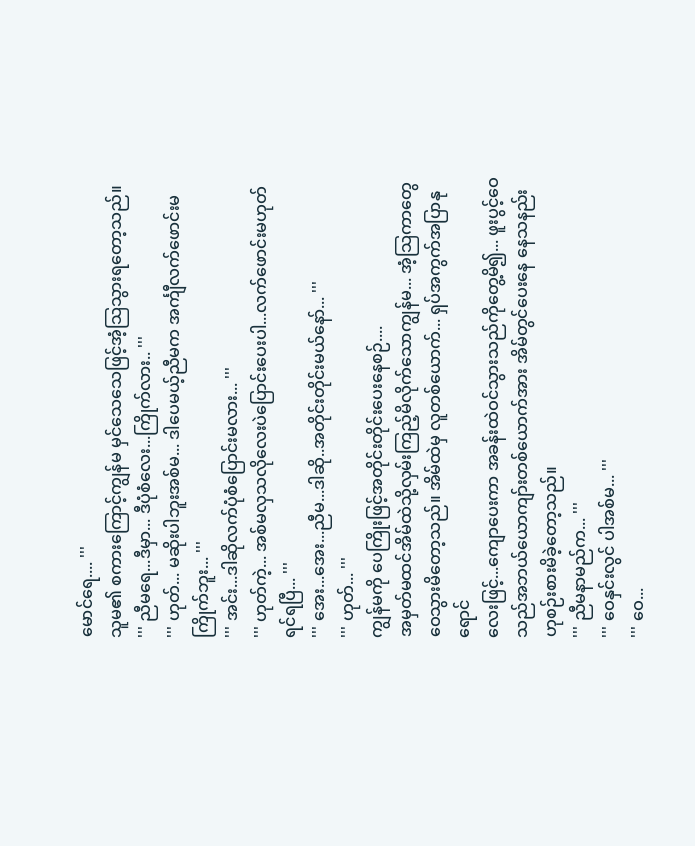မောင်ရေ.... '''
သူမ၏ စကားကြောင့်ကျွန်မ မှင်သေသေဖြင့်အံ့သြသွားရတော့သည်။
''' ညီမရေ...ဒီမှာ... ဒီပုံစံလေး...ကြိုက်လား.. '''
''' ဟုတ်... မဆိုးပါဘူးအစ်မ... ဒါပေမယ့်ညီမက အင်္ကျီလက်ဖောင်းမကြိုက်ဘူး... '''
''' အင်း...ဒါဆိုလက်ပုံစံပြောင်းမလား... '''
''' ဟုတ်ကဲ့... အစ်မလှသလိုလေးပဲပြောင်းပေးပါ...လက်ဖောင်းမဟုတ်ရင်ရပြီ... '''
''' အေး...အေး...ညီမ...ဒါဆို..အတိုင်းတိုင်းမယ်နော်... '''
''' ဟုတ်... '''
ကျွန်မကို ပေကြိုးဖြင့်အတိုင်းတိုင်းပေးနေစဉ်....
အမှတ်မထင်အိမ်ထဲသို့လှမ်းကြည့်မိလိုက်သောကျွန်မ... အံ့သြကာတွေဝေသွားမိတော့သည်။ အိမ်ထဲမှ လူတစ်ယောက်... ရှပ်အကွက်အပြာနုရောင်
လေးဖြင့်...ကျောပေးကာ အခန်းထဲဝင်သွားသည်ကိုတွေ့မိ၍... ဖူးပွင့်ဝေသည်အဘယ်ယောကျာ်းတစ်ယောက်အား အိမ်တွင်ပေးနေ နေသနည်းဟုစဉ်းစားမိခဲ့တော့သည်။
''' ညီမနာမည်က... '''
''' ဝေနှင်းလွင် ပါအစ်မ... '''
''' ဝေ...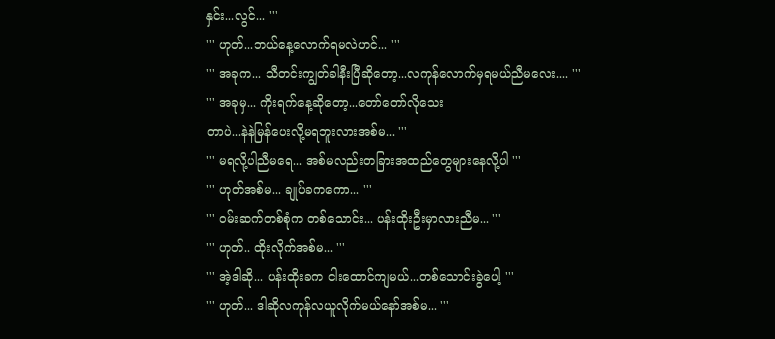နှင်း...လွင်... '''
''' ဟုတ်...ဘယ်နေ့လောက်ရမလဲဟင်... '''
''' အခုက... သီတင်းကျွတ်ခါနီးပြီဆိုတော့...လကုန်လောက်မှရမယ်ညီမလေး.... '''
''' အခုမှ... ကိုးရက်နေ့ဆိုတော့...တော်တော်လိုသေး
တာပဲ...နဲနဲမြန်ပေးလို့မရဘူးလားအစ်မ... '''
''' မရလို့ပါညီမရေ... အစ်မလည်းတခြားအထည်တွေများနေလို့ပါ '''
''' ဟုတ်အစ်မ... ချုပ်ခကကော... '''
''' ဝမ်းဆက်တစ်စုံက တစ်သောင်း... ပန်းထိုးဦးမှာလားညီမ... '''
''' ဟုတ်.. ထိုးလိုက်အစ်မ... '''
''' အဲ့ဒါဆို... ပန်းထိုးခက ငါးထောင်ကျမယ်...တစ်သောင်းခွဲပေါ့ '''
''' ဟုတ်... ဒါဆိုလကုန်လယူလိုက်မယ်နော်အစ်မ... '''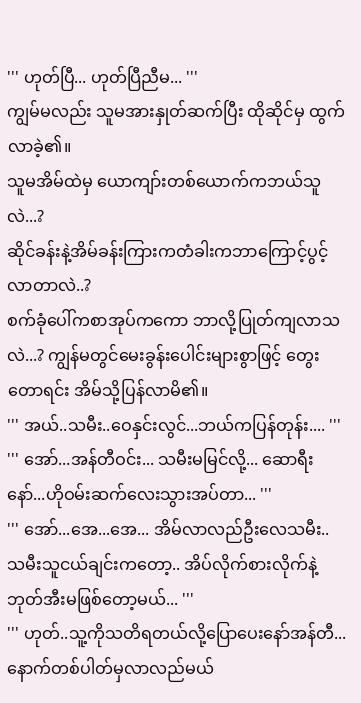''' ဟုတ်ပြီ... ဟုတ်ပြီညီမ... '''
ကျွမ်မလည်း သူမအားနှုတ်ဆက်ပြီး ထိုဆိုင်မှ ထွက်လာခဲ့၏။
သူမအိမ်ထဲမှ ယောကျာ်းတစ်ယောက်ကဘယ်သူလဲ...?
ဆိုင်ခန်းနဲ့အိမ်ခန်းကြားကတံခါးကဘာကြောင့်ပွင့်လာတာလဲ..?
စက်ခုံပေါ်ကစာအုပ်ကကော ဘာလို့ပြုတ်ကျလာသလဲ...? ကျွန်မတွင်မေးခွန်းပေါင်းများစွာဖြင့် တွေးတောရင်း အိမ်သို့ပြန်လာမိ၏။
''' အယ်..သမီး..ဝေနှင်းလွင်...ဘယ်ကပြန်တုန်း.... '''
''' အော်...အန်တီဝင်း... သမီးမမြင်လို့... ဆောရီးနော်...ဟိုဝမ်းဆက်လေးသွားအပ်တာ... '''
''' အော်...အေ...အေ... အိမ်လာလည်ဦးလေသမီး..
သမီးသူငယ်ချင်းကတော့.. အိပ်လိုက်စားလိုက်နဲ့ ဘုတ်အီးမဖြစ်တော့မယ်... '''
''' ဟုတ်..သူ့ကိုသတိရတယ်လို့ပြောပေးနော်အန်တီ... နောက်တစ်ပါတ်မှလာလည်မယ်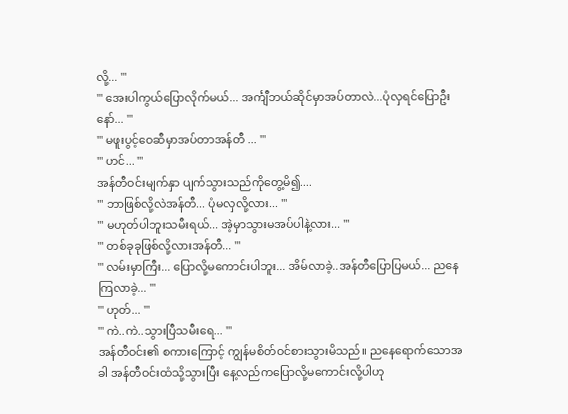လို့... '''
''' အေးပါကွယ်ပြောလိုက်မယ်... အင်္ကျီဘယ်ဆိုင်မှာအပ်တာလဲ...ပုံလှရင်ပြောဦးနော်... '''
''' မဖူးပွင့်ဝေဆီမှာအပ်တာအန်တီ ... '''
''' ဟင်... '''
အန်တီဝင်းမျက်နှာ ပျက်သွားသည်ကိုတွေ့မိ၍....
''' ဘာဖြစ်လို့လဲအန်တီ... ပုံမလှလို့လား... '''
''' မဟုတ်ပါဘူးသမီးရယ်... အဲ့မှာသွားမအပ်ပါနဲ့လား... '''
''' တစ်ခုခုဖြစ်လို့လားအန်တီ... '''
''' လမ်းမှာကြီး... ပြောလို့မကောင်းပါဘူး... အိမ်လာခဲ့..အန်တီပြောပြမယ်... ညနေကြလာခဲ့... '''
''' ဟုတ်... '''
''' ကဲ..ကဲ..သွားပြီသမီးရေ... '''
အန်တီဝင်း၏ စကားကြောင့် ကျွန်မစိတ်ဝင်စားသွားမိသည်။ ညနေရောက်သောအခါ အန်တီဝင်းထံသို့သွားပြီး နေ့လည်ကပြောလို့မကောင်းလို့ပါဟု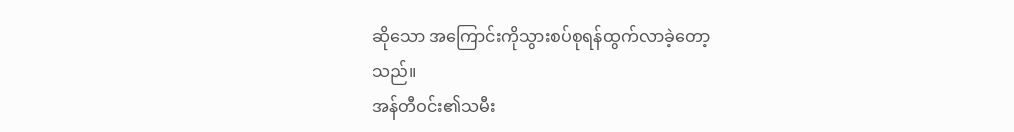ဆိုသော အကြောင်းကိုသွားစပ်စုရန်ထွက်လာခဲ့တော့
သည်။
အန်တီဝင်း၏သမီး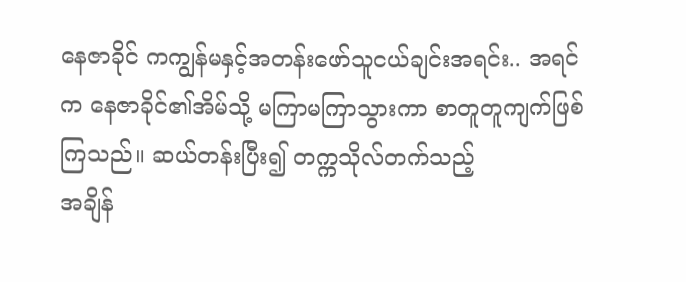နေဇာခိုင် ကကျွန်မနှင့်အတန်းဖော်သူငယ်ချင်းအရင်း.. အရင်က နေဇာခိုင်၏အိမ်သို့ မကြာမကြာသွားကာ စာတူတူကျက်ဖြစ်ကြသည်။ ဆယ်တန်းပြီး၍ တက္ကသိုလ်တက်သည့်
အချိန်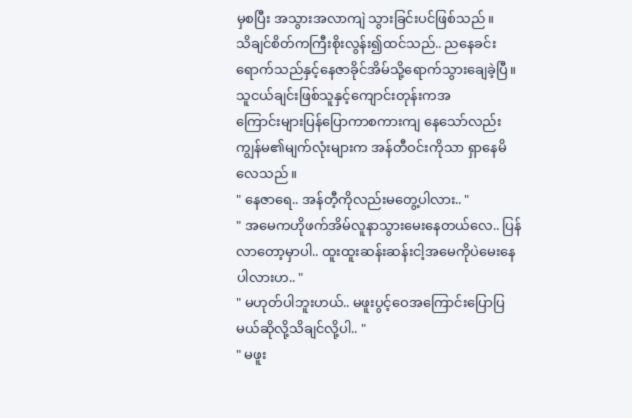မှစပြီး အသွားအလာကျဲ သွားခြင်းပင်ဖြစ်သည်။
သိချင်စိတ်ကကြီးစိုးလွန်း၍ထင်သည်.. ညနေခင်းရောက်သည်နှင့်နေဇာခိုင်အိမ်သို့ရောက်သွားချေခဲ့ပြီ။ သူငယ်ချင်းဖြစ်သူနှင့်ကျောင်းတုန်းကအ
ကြောင်းများပြန်ပြောကာစကားကျ နေသော်လည်း
ကျွန်မ၏မျက်လုံးများက အန်တီဝင်းကိုသာ ရှာနေမိလေသည်။
" နေဇာရေ.. အန်တီ့ကိုလည်းမတွေ့ပါလား.. "
" အမေကဟိုဖက်အိမ်လူနာသွားမေးနေတယ်လေ.. ပြန်လာတော့မှာပါ.. ထူးထူးဆန်းဆန်းငါ့အမေကိုပဲမေးနေပါလားဟ.. "
" မဟုတ်ပါဘူးဟယ်.. မဖူးပွင့်ဝေအကြောင်းပြောပြမယ်ဆိုလို့သိချင်လို့ပါ.. "
" မဖူး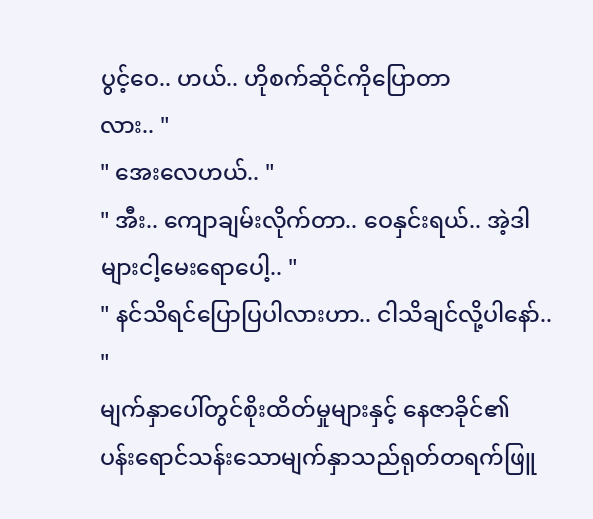ပွင့်ဝေ.. ဟယ်.. ဟိုစက်ဆိုင်ကိုပြောတာ
လား.. "
" အေးလေဟယ်.. "
" အီး.. ကျောချမ်းလိုက်တာ.. ဝေနှင်းရယ်.. အဲ့ဒါများငါ့မေးရောပေါ့.. "
" နင်သိရင်ပြောပြပါလားဟာ.. ငါသိချင်လို့ပါနော်.. "
မျက်နှာပေါ်တွင်စိုးထိတ်မှုများနှင့် နေဇာခိုင်၏
ပန်းရောင်သန်းသောမျက်နှာသည်ရုတ်တရက်ဖြူ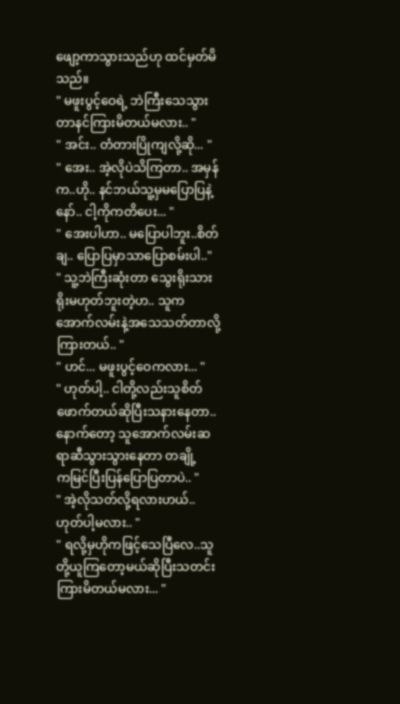ဖျော့ကာသွားသည်ဟု ထင်မှတ်မိသည်။
" မဖူးပွင့်ဝေရဲ့ ဘဲကြီးသေသွားတာနင်ကြားမိတယ်မလား.. "
" အင်း.. တံတားပြိုကျလို့ဆို... "
" အေး.. အဲ့လိုပဲသိကြတာ.. အမှန်က..ဟို.. နင်ဘယ်သူ့မှမပြောပြနဲ့နော်.. ငါ့ကိုကတိပေး... "
" အေးပါဟာ.. မပြောပါဘူး..စိတ်ချ.. ပြောပြမှာသာပြောစမ်းပါ.."
" သူ့ဘဲကြီးဆုံးတာ သွေးရိုးသားရိုးမဟုတ်ဘူးတဲ့ဟ.. သူကအောက်လမ်းနဲ့အသေသတ်တာလို့ကြားတယ်.. "
" ဟင်... မဖူးပွင့်ဝေကလား... "
" ဟုတ်ပါ့.. ငါတို့လည်းသူစိတ်ဖောက်တယ်ဆိုပြီးသနားနေတာ..
နောက်တော့ သူအောက်လမ်းဆရာဆီသွားသွားနေတာ တချို့
ကမြင်ပြီးပြန်ပြောပြတာပဲ.. "
" အဲ့လိုသတ်လို့ရလားဟယ်.. ဟုတ်ပါ့မလား.. "
" ရလို့မှဟိုကဖြင့်သေပြီလေ..သူတို့ယူကြတော့မယ်ဆိုပြီးသတင်း
ကြားမိတယ်မလား... "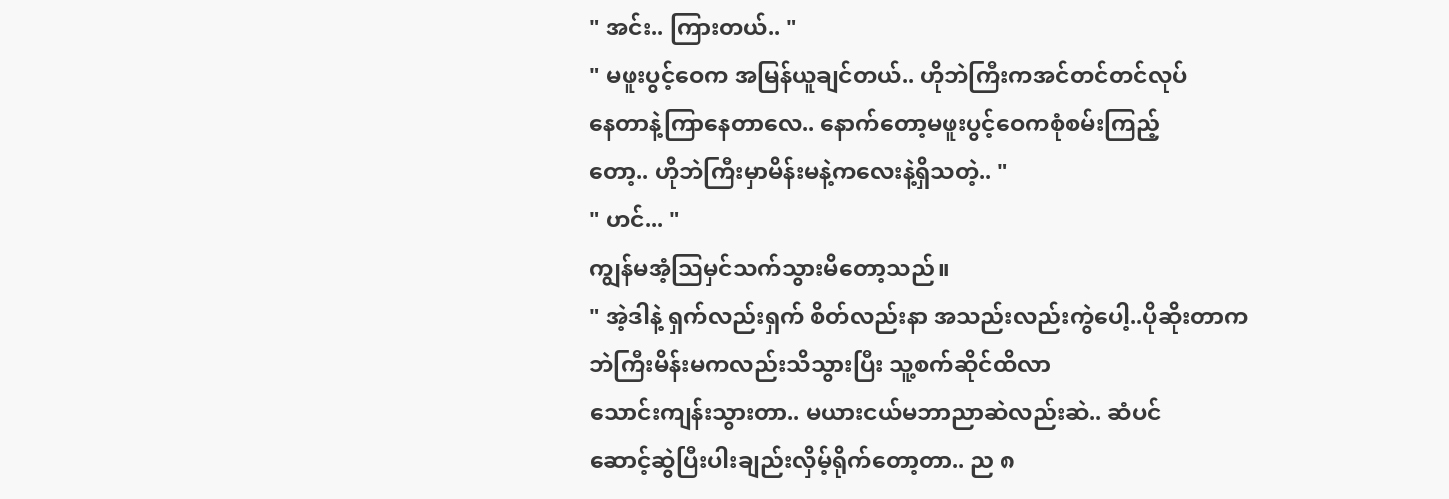" အင်း.. ကြားတယ်.. "
" မဖူးပွင့်ဝေက အမြန်ယူချင်တယ်.. ဟိုဘဲကြီးကအင်တင်တင်လုပ်
နေတာနဲ့ကြာနေတာလေ.. နောက်တော့မဖူးပွင့်ဝေကစုံစမ်းကြည့်
တော့.. ဟိုဘဲကြီးမှာမိန်းမနဲ့ကလေးနဲ့ရှိသတဲ့.. "
" ဟင်... "
ကျွန်မအံ့သြမှင်သက်သွားမိတော့သည်။
" အဲ့ဒါနဲ့ ရှက်လည်းရှက် စိတ်လည်းနာ အသည်းလည်းကွဲပေါ့..ပိုဆိုးတာက ဘဲကြီးမိန်းမကလည်းသိသွားပြီး သူ့စက်ဆိုင်ထိလာ
သောင်းကျန်းသွားတာ.. မယားငယ်မဘာညာဆဲလည်းဆဲ.. ဆံပင်
ဆောင့်ဆွဲပြီးပါးချည်းလှိမ့်ရိုက်တော့တာ.. ည ၈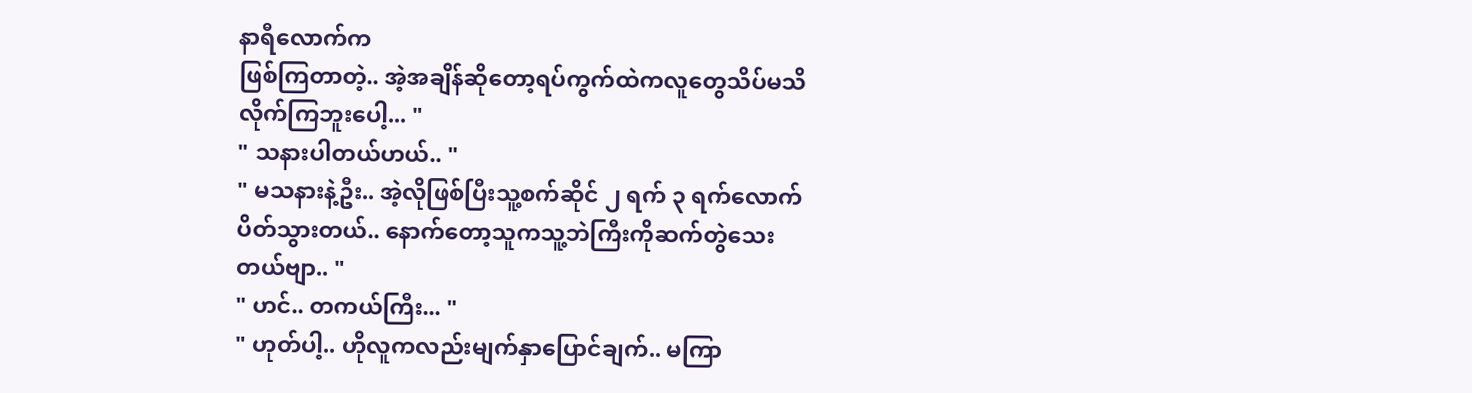နာရီလောက်က
ဖြစ်ကြတာတဲ့.. အဲ့အချိန်ဆိုတော့ရပ်ကွက်ထဲကလူတွေသိပ်မသိ
လိုက်ကြဘူးပေါ့... "
" သနားပါတယ်ဟယ်.. "
" မသနားနဲ့ဦး.. အဲ့လိုဖြစ်ပြီးသူ့စက်ဆိုင် ၂ ရက် ၃ ရက်လောက်
ပိတ်သွားတယ်.. နောက်တော့သူကသူ့ဘဲကြီးကိုဆက်တွဲသေး
တယ်ဗျာ.. "
" ဟင်.. တကယ်ကြီး... "
" ဟုတ်ပါ့.. ဟိုလူကလည်းမျက်နှာပြောင်ချက်.. မကြာ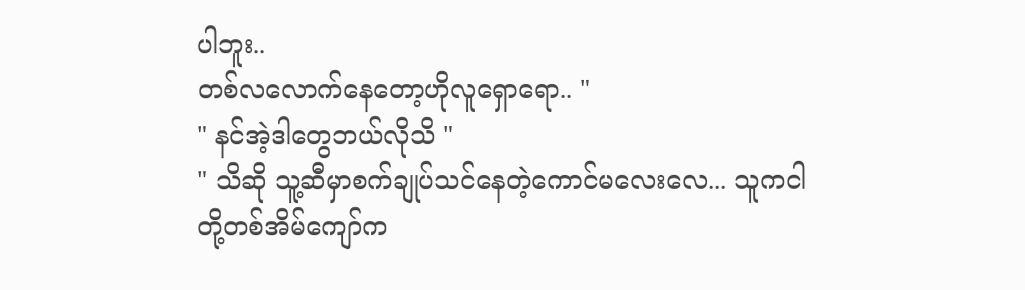ပါဘူး..
တစ်လလောက်နေတော့ဟိုလူရှောရော.. "
" နင်အဲ့ဒါတွေဘယ်လိုသိ "
" သိဆို သူ့ဆီမှာစက်ချုပ်သင်နေတဲ့ကောင်မလေးလေ... သူကငါ
တို့တစ်အိမ်ကျော်က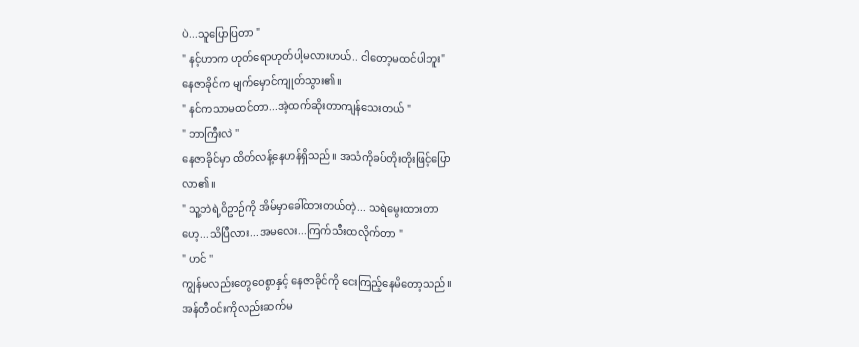ပဲ...သူပြောပြတာ "
" နင့်ဟာက ဟုတ်ရောဟုတ်ပါ့မလားဟယ်.. ငါတော့မထင်ပါဘူး"
နေဇာခိုင်က မျက်မှောင်ကျုတ်သွား၏။
" နင်ကသာမထင်တာ...အဲ့ထက်ဆိုးတာကျန်သေးတယ် "
" ဘာကြီးလဲ ''
နေဇာခိုင်မှာ ထိတ်လန့်နေဟန်ရှိသည်။ အသံကိုခပ်တိုးတိုးဖြင့်ပြော
လာ၏။
" သူ့ဘဲရဲ့ဝိဥာဉ်ကို အိမ်မှာခေါ်ထားတယ်တဲ့... သရဲမွေးထားတာ
ဟေ့...သိပြီလား...အမလေး...ကြက်သီးထလိုက်တာ "
" ဟင် ''
ကျွန်မလည်းတွေဝေစွာနှင့် နေဇာခိုင်ကို ငေးကြည့်နေမိတော့သည်။
အန်တီဝင်းကိုလည်းဆက်မ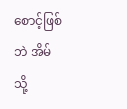စောင့်ဖြစ်ဘဲ အိမ်သို့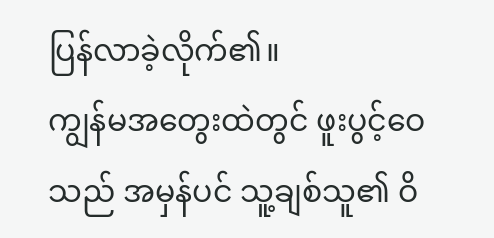ပြန်လာခဲ့လိုက်၏။
ကျွန်မအတွေးထဲတွင် ဖူးပွင့်ဝေသည် အမှန်ပင် သူ့ချစ်သူ၏ ဝိ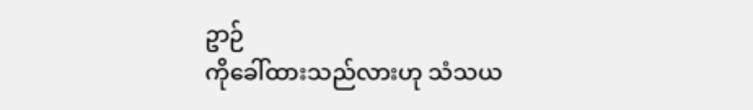ဥာဉ်
ကိုခေါ်ထားသည်လားဟု သံသယ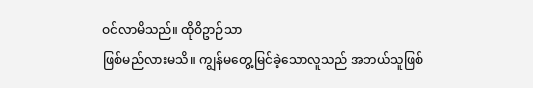ဝင်လာမိသည်။ ထိုဝိဥာဉ်သာ
ဖြစ်မည်လားမသိ။ ကျွန်မတွေ့မြင်ခဲ့သောလူသည် အဘယ်သူဖြစ်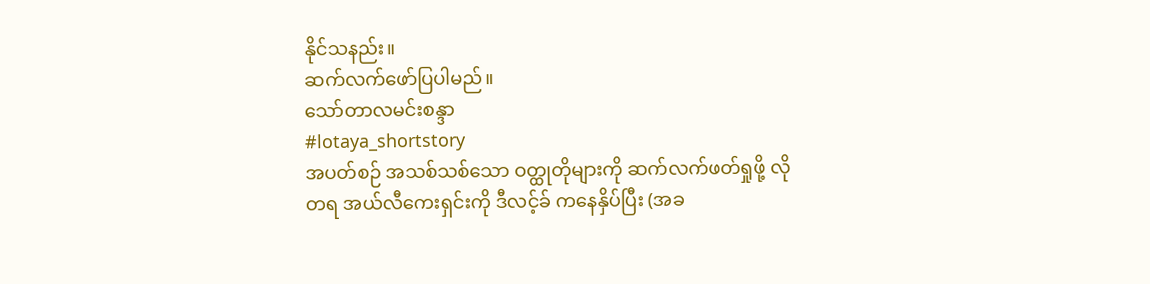နိုင်သနည်း။
ဆက်လက်ဖော်ပြပါမည်။
သော်တာလမင်းစန္ဒာ
#lotaya_shortstory
အပတ်စဉ် အသစ်သစ်သော ဝတ္ထုတိုများကို ဆက်လက်ဖတ်ရှုဖို့ လိုတရ အယ်လီကေးရှင်းကို ဒီလင့်ခ် ကနေနှိပ်ပြီး (အခ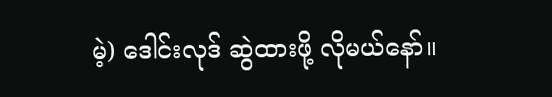မဲ့) ဒေါင်းလုဒ် ဆွဲထားဖို့ လိုမယ်နော်။